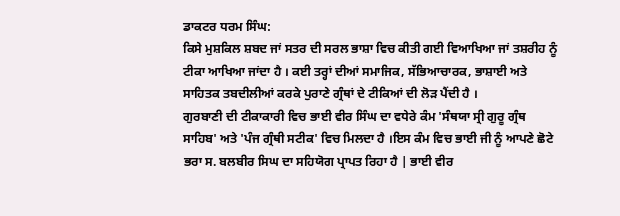ਡਾਕਟਰ ਧਰਮ ਸਿੰਘ:
ਕਿਸੇ ਮੁਸ਼ਕਿਲ ਸ਼ਬਦ ਜਾਂ ਸਤਰ ਦੀ ਸਰਲ ਭਾਸ਼ਾ ਵਿਚ ਕੀਤੀ ਗਈ ਵਿਆਖਿਆ ਜਾਂ ਤਸ਼ਰੀਹ ਨੂੰ ਟੀਕਾ ਆਖਿਆ ਜਾਂਦਾ ਹੈ । ਕਈ ਤਰ੍ਹਾਂ ਦੀਆਂ ਸਮਾਜਿਕ, ਸੱਭਿਆਚਾਰਕ, ਭਾਸ਼ਾਈ ਅਤੇ ਸਾਹਿਤਕ ਤਬਦੀਲੀਆਂ ਕਰਕੇ ਪੁਰਾਣੇ ਗ੍ਰੰਥਾਂ ਦੇ ਟੀਕਿਆਂ ਦੀ ਲੋੜ ਪੈਂਦੀ ਹੈ ।
ਗੁਰਬਾਣੀ ਦੀ ਟੀਕਾਕਾਰੀ ਵਿਚ ਭਾਈ ਵੀਰ ਸਿੰਘ ਦਾ ਵਧੇਰੇ ਕੰਮ 'ਸੰਥਯਾ ਸ੍ਰੀ ਗੁਰੂ ਗ੍ਰੰਥ ਸਾਹਿਬ' ਅਤੇ 'ਪੰਜ ਗ੍ਰੰਥੀ ਸਟੀਕ' ਵਿਚ ਮਿਲਦਾ ਹੈ ।ਇਸ ਕੰਮ ਵਿਚ ਭਾਈ ਜੀ ਨੂੰ ਆਪਣੇ ਛੋਟੇ ਭਰਾ ਸ. ਬਲਬੀਰ ਸਿਘ ਦਾ ਸਹਿਯੋਗ ਪ੍ਰਾਪਤ ਰਿਹਾ ਹੈ | ਭਾਈ ਵੀਰ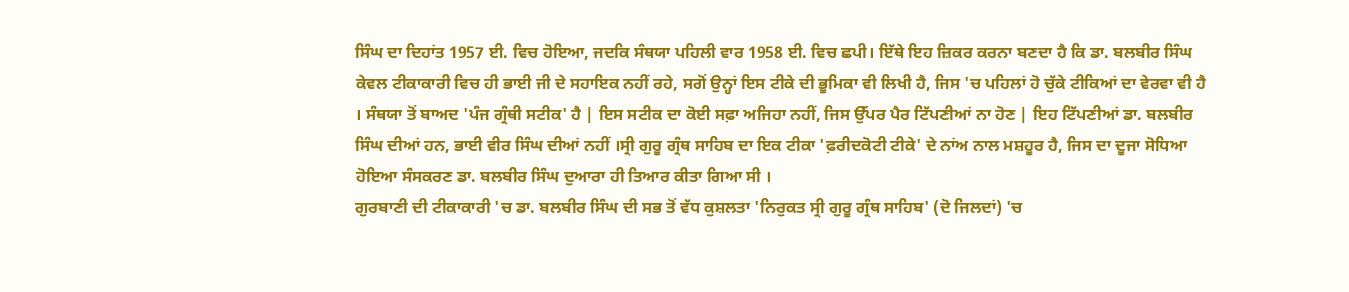ਸਿੰਘ ਦਾ ਦਿਹਾਂਤ 1957 ਈ. ਵਿਚ ਹੋਇਆ, ਜਦਕਿ ਸੰਥਯਾ ਪਹਿਲੀ ਵਾਰ 1958 ਈ. ਵਿਚ ਛਪੀ। ਇੱਥੇ ਇਹ ਜ਼ਿਕਰ ਕਰਨਾ ਬਣਦਾ ਹੈ ਕਿ ਡਾ. ਬਲਬੀਰ ਸਿੰਘ ਕੇਵਲ ਟੀਕਾਕਾਰੀ ਵਿਚ ਹੀ ਭਾਈ ਜੀ ਦੇ ਸਹਾਇਕ ਨਹੀਂ ਰਹੇ, ਸਗੋਂ ਉਨ੍ਹਾਂ ਇਸ ਟੀਕੇ ਦੀ ਭੂਮਿਕਾ ਵੀ ਲਿਖੀ ਹੈ, ਜਿਸ 'ਚ ਪਹਿਲਾਂ ਹੋ ਚੁੱਕੇ ਟੀਕਿਆਂ ਦਾ ਵੇਰਵਾ ਵੀ ਹੈ । ਸੰਥਯਾ ਤੋਂ ਬਾਅਦ 'ਪੰਜ ਗ੍ਰੰਥੀ ਸਟੀਕ' ਹੈ | ਇਸ ਸਟੀਕ ਦਾ ਕੋਈ ਸਫ਼ਾ ਅਜਿਹਾ ਨਹੀਂ, ਜਿਸ ਉੱਪਰ ਪੈਰ ਟਿੱਪਣੀਆਂ ਨਾ ਹੋਣ | ਇਹ ਟਿੱਪਣੀਆਂ ਡਾ. ਬਲਬੀਰ ਸਿੰਘ ਦੀਆਂ ਹਨ, ਭਾਈ ਵੀਰ ਸਿੰਘ ਦੀਆਂ ਨਹੀਂ ।ਸ੍ਰੀ ਗੁਰੂ ਗ੍ਰੰਥ ਸਾਹਿਬ ਦਾ ਇਕ ਟੀਕਾ 'ਫ਼ਰੀਦਕੋਟੀ ਟੀਕੇ' ਦੇ ਨਾਂਅ ਨਾਲ ਮਸ਼ਹੂਰ ਹੈ, ਜਿਸ ਦਾ ਦੂਜਾ ਸੋਧਿਆ ਹੋਇਆ ਸੰਸਕਰਣ ਡਾ. ਬਲਬੀਰ ਸਿੰਘ ਦੁਆਰਾ ਹੀ ਤਿਆਰ ਕੀਤਾ ਗਿਆ ਸੀ ।
ਗੁਰਬਾਣੀ ਦੀ ਟੀਕਾਕਾਰੀ 'ਚ ਡਾ. ਬਲਬੀਰ ਸਿੰਘ ਦੀ ਸਭ ਤੋਂ ਵੱਧ ਕੁਸ਼ਲਤਾ 'ਨਿਰੁਕਤ ਸ੍ਰੀ ਗੁਰੂ ਗ੍ਰੰਥ ਸਾਹਿਬ' (ਦੋ ਜਿਲਦਾਂ) 'ਚ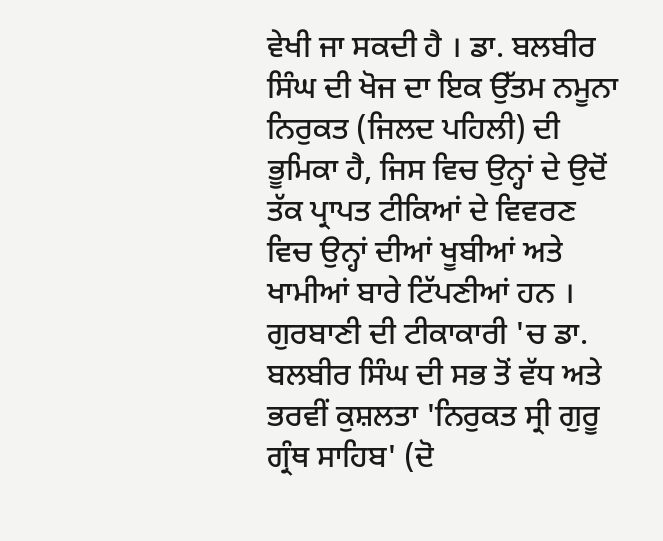ਵੇਖੀ ਜਾ ਸਕਦੀ ਹੈ । ਡਾ. ਬਲਬੀਰ ਸਿੰਘ ਦੀ ਖੋਜ ਦਾ ਇਕ ਉੱਤਮ ਨਮੂਨਾ ਨਿਰੁਕਤ (ਜਿਲਦ ਪਹਿਲੀ) ਦੀ ਭੂਮਿਕਾ ਹੈ, ਜਿਸ ਵਿਚ ਉਨ੍ਹਾਂ ਦੇ ਉਦੋਂ ਤੱਕ ਪ੍ਰਾਪਤ ਟੀਕਿਆਂ ਦੇ ਵਿਵਰਣ ਵਿਚ ਉਨ੍ਹਾਂ ਦੀਆਂ ਖੂਬੀਆਂ ਅਤੇ ਖਾਮੀਆਂ ਬਾਰੇ ਟਿੱਪਣੀਆਂ ਹਨ ।
ਗੁਰਬਾਣੀ ਦੀ ਟੀਕਾਕਾਰੀ 'ਚ ਡਾ. ਬਲਬੀਰ ਸਿੰਘ ਦੀ ਸਭ ਤੋਂ ਵੱਧ ਅਤੇ ਭਰਵੀਂ ਕੁਸ਼ਲਤਾ 'ਨਿਰੁਕਤ ਸ੍ਰੀ ਗੁਰੂ ਗ੍ਰੰਥ ਸਾਹਿਬ' (ਦੋ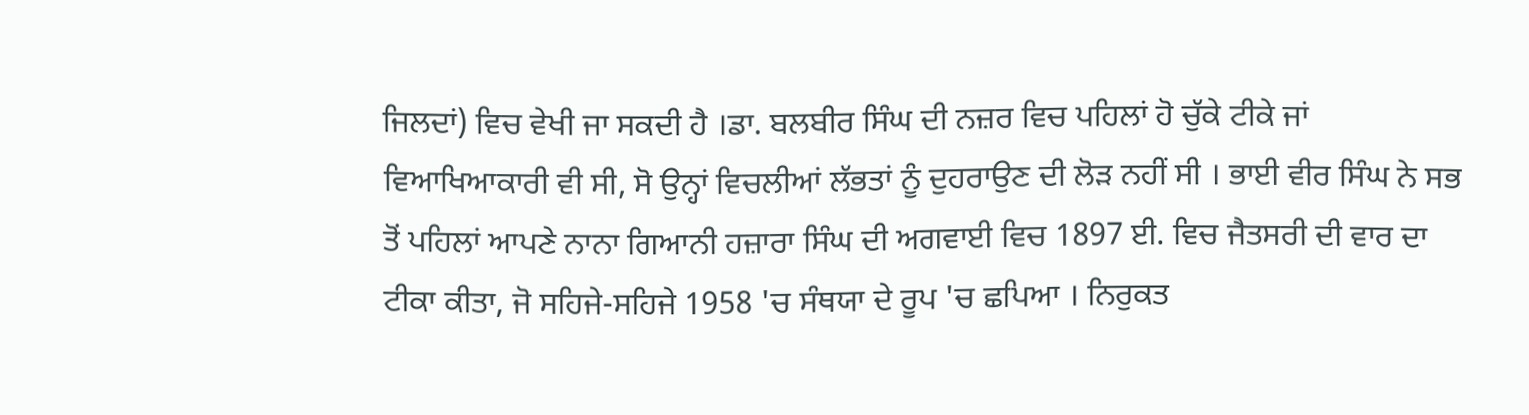ਜਿਲਦਾਂ) ਵਿਚ ਵੇਖੀ ਜਾ ਸਕਦੀ ਹੈ ।ਡਾ. ਬਲਬੀਰ ਸਿੰਘ ਦੀ ਨਜ਼ਰ ਵਿਚ ਪਹਿਲਾਂ ਹੋ ਚੁੱਕੇ ਟੀਕੇ ਜਾਂ ਵਿਆਖਿਆਕਾਰੀ ਵੀ ਸੀ, ਸੋ ਉਨ੍ਹਾਂ ਵਿਚਲੀਆਂ ਲੱਭਤਾਂ ਨੂੰ ਦੁਹਰਾਉਣ ਦੀ ਲੋੜ ਨਹੀਂ ਸੀ । ਭਾਈ ਵੀਰ ਸਿੰਘ ਨੇ ਸਭ ਤੋਂ ਪਹਿਲਾਂ ਆਪਣੇ ਨਾਨਾ ਗਿਆਨੀ ਹਜ਼ਾਰਾ ਸਿੰਘ ਦੀ ਅਗਵਾਈ ਵਿਚ 1897 ਈ. ਵਿਚ ਜੈਤਸਰੀ ਦੀ ਵਾਰ ਦਾ ਟੀਕਾ ਕੀਤਾ, ਜੋ ਸਹਿਜੇ-ਸਹਿਜੇ 1958 'ਚ ਸੰਥਯਾ ਦੇ ਰੂਪ 'ਚ ਛਪਿਆ । ਨਿਰੁਕਤ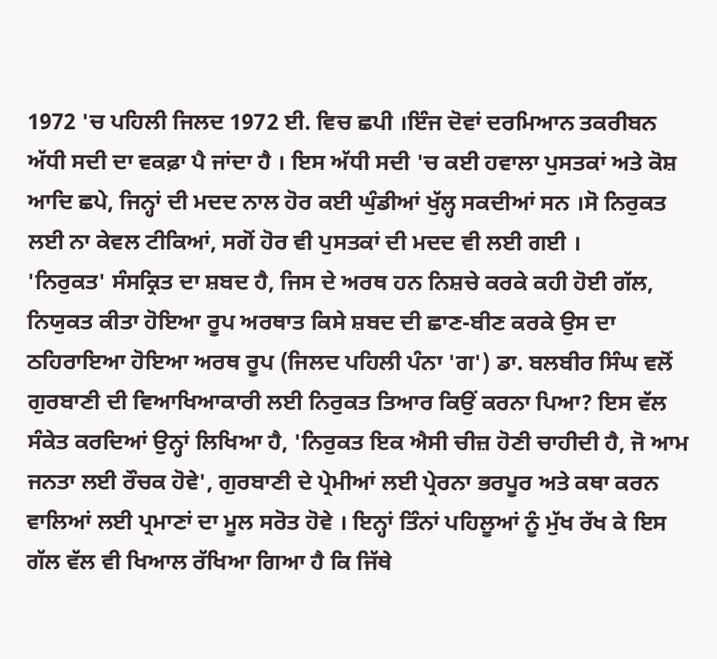1972 'ਚ ਪਹਿਲੀ ਜਿਲਦ 1972 ਈ. ਵਿਚ ਛਪੀ ।ਇੰਜ ਦੋਵਾਂ ਦਰਮਿਆਨ ਤਕਰੀਬਨ ਅੱਧੀ ਸਦੀ ਦਾ ਵਕਫ਼ਾ ਪੈ ਜਾਂਦਾ ਹੈ । ਇਸ ਅੱਧੀ ਸਦੀ 'ਚ ਕਈ ਹਵਾਲਾ ਪੁਸਤਕਾਂ ਅਤੇ ਕੋਸ਼ ਆਦਿ ਛਪੇ, ਜਿਨ੍ਹਾਂ ਦੀ ਮਦਦ ਨਾਲ ਹੋਰ ਕਈ ਘੁੰਡੀਆਂ ਖੁੱਲ੍ਹ ਸਕਦੀਆਂ ਸਨ ।ਸੋ ਨਿਰੁਕਤ ਲਈ ਨਾ ਕੇਵਲ ਟੀਕਿਆਂ, ਸਗੋਂ ਹੋਰ ਵੀ ਪੁਸਤਕਾਂ ਦੀ ਮਦਦ ਵੀ ਲਈ ਗਈ ।
'ਨਿਰੁਕਤ' ਸੰਸਕ੍ਰਿਤ ਦਾ ਸ਼ਬਦ ਹੈ, ਜਿਸ ਦੇ ਅਰਥ ਹਨ ਨਿਸ਼ਚੇ ਕਰਕੇ ਕਹੀ ਹੋਈ ਗੱਲ, ਨਿਯੁਕਤ ਕੀਤਾ ਹੋਇਆ ਰੂਪ ਅਰਥਾਤ ਕਿਸੇ ਸ਼ਬਦ ਦੀ ਛਾਣ-ਬੀਣ ਕਰਕੇ ਉਸ ਦਾ ਠਹਿਰਾਇਆ ਹੋਇਆ ਅਰਥ ਰੂਪ (ਜਿਲਦ ਪਹਿਲੀ ਪੰਨਾ 'ਗ') ਡਾ. ਬਲਬੀਰ ਸਿੰਘ ਵਲੋਂ ਗੁਰਬਾਣੀ ਦੀ ਵਿਆਖਿਆਕਾਰੀ ਲਈ ਨਿਰੁਕਤ ਤਿਆਰ ਕਿਉਂ ਕਰਨਾ ਪਿਆ? ਇਸ ਵੱਲ ਸੰਕੇਤ ਕਰਦਿਆਂ ਉਨ੍ਹਾਂ ਲਿਖਿਆ ਹੈ, 'ਨਿਰੁਕਤ ਇਕ ਐਸੀ ਚੀਜ਼ ਹੋਣੀ ਚਾਹੀਦੀ ਹੈ, ਜੋ ਆਮ ਜਨਤਾ ਲਈ ਰੌਚਕ ਹੋਵੇ', ਗੁਰਬਾਣੀ ਦੇ ਪ੍ਰੇਮੀਆਂ ਲਈ ਪ੍ਰੇਰਨਾ ਭਰਪੂਰ ਅਤੇ ਕਥਾ ਕਰਨ ਵਾਲਿਆਂ ਲਈ ਪ੍ਰਮਾਣਾਂ ਦਾ ਮੂਲ ਸਰੋਤ ਹੋਵੇ । ਇਨ੍ਹਾਂ ਤਿੰਨਾਂ ਪਹਿਲੂਆਂ ਨੂੰ ਮੁੱਖ ਰੱਖ ਕੇ ਇਸ ਗੱਲ ਵੱਲ ਵੀ ਖਿਆਲ ਰੱਖਿਆ ਗਿਆ ਹੈ ਕਿ ਜਿੱਥੇ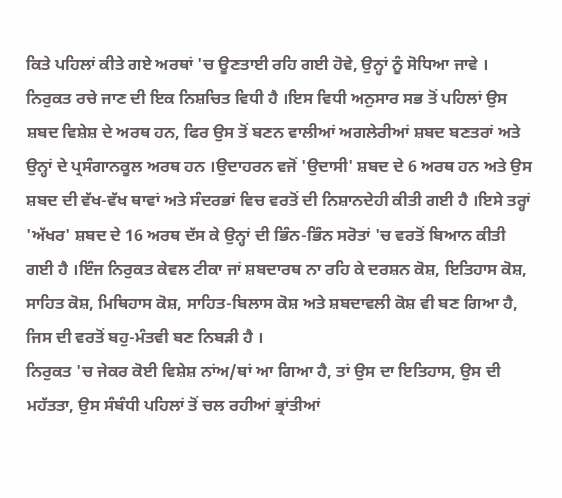ਕਿਤੇ ਪਹਿਲਾਂ ਕੀਤੇ ਗਏ ਅਰਥਾਂ 'ਚ ਊਣਤਾਈ ਰਹਿ ਗਈ ਹੋਵੇ, ਉਨ੍ਹਾਂ ਨੂੰ ਸੋਧਿਆ ਜਾਵੇ ।
ਨਿਰੁਕਤ ਰਚੇ ਜਾਣ ਦੀ ਇਕ ਨਿਸ਼ਚਿਤ ਵਿਧੀ ਹੈ ।ਇਸ ਵਿਧੀ ਅਨੁਸਾਰ ਸਭ ਤੋਂ ਪਹਿਲਾਂ ਉਸ ਸ਼ਬਦ ਵਿਸ਼ੇਸ਼ ਦੇ ਅਰਥ ਹਨ, ਫਿਰ ਉਸ ਤੋਂ ਬਣਨ ਵਾਲੀਆਂ ਅਗਲੇਰੀਆਂ ਸ਼ਬਦ ਬਣਤਰਾਂ ਅਤੇ ਉਨ੍ਹਾਂ ਦੇ ਪ੍ਰਸੰਗਾਨਕੂਲ ਅਰਥ ਹਨ ।ਉਦਾਹਰਨ ਵਜੋਂ 'ਉਦਾਸੀ' ਸ਼ਬਦ ਦੇ 6 ਅਰਥ ਹਨ ਅਤੇ ਉਸ ਸ਼ਬਦ ਦੀ ਵੱਖ-ਵੱਖ ਥਾਵਾਂ ਅਤੇ ਸੰਦਰਭਾਂ ਵਿਚ ਵਰਤੋਂ ਦੀ ਨਿਸ਼ਾਨਦੇਹੀ ਕੀਤੀ ਗਈ ਹੈ ।ਇਸੇ ਤਰ੍ਹਾਂ 'ਅੱਖਰ' ਸ਼ਬਦ ਦੇ 16 ਅਰਥ ਦੱਸ ਕੇ ਉਨ੍ਹਾਂ ਦੀ ਭਿੰਨ-ਭਿੰਨ ਸਰੋਤਾਂ 'ਚ ਵਰਤੋਂ ਬਿਆਨ ਕੀਤੀ ਗਈ ਹੈ ।ਇੰਜ ਨਿਰੁਕਤ ਕੇਵਲ ਟੀਕਾ ਜਾਂ ਸ਼ਬਦਾਰਥ ਨਾ ਰਹਿ ਕੇ ਦਰਸ਼ਨ ਕੋਸ਼, ਇਤਿਹਾਸ ਕੋਸ਼, ਸਾਹਿਤ ਕੋਸ਼, ਮਿਥਿਹਾਸ ਕੋਸ਼, ਸਾਹਿਤ-ਬਿਲਾਸ ਕੋਸ਼ ਅਤੇ ਸ਼ਬਦਾਵਲੀ ਕੋਸ਼ ਵੀ ਬਣ ਗਿਆ ਹੈ, ਜਿਸ ਦੀ ਵਰਤੋਂ ਬਹੁ-ਮੰਤਵੀ ਬਣ ਨਿਬੜੀ ਹੈ ।
ਨਿਰੁਕਤ 'ਚ ਜੇਕਰ ਕੋਈ ਵਿਸ਼ੇਸ਼ ਨਾਂਅ/ਥਾਂ ਆ ਗਿਆ ਹੈ, ਤਾਂ ਉਸ ਦਾ ਇਤਿਹਾਸ, ਉਸ ਦੀ ਮਹੱਤਤਾ, ਉਸ ਸੰਬੰਧੀ ਪਹਿਲਾਂ ਤੋਂ ਚਲ ਰਹੀਆਂ ਭ੍ਰਾਂਤੀਆਂ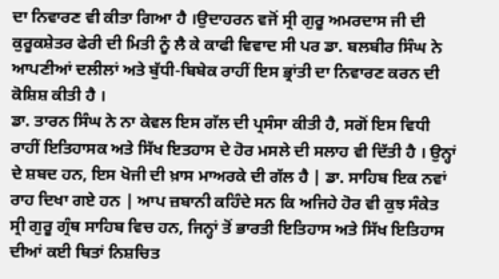ਦਾ ਨਿਵਾਰਣ ਵੀ ਕੀਤਾ ਗਿਆ ਹੈ ।ਉਦਾਹਰਨ ਵਜੋਂ ਸ੍ਰੀ ਗੁਰੂ ਅਮਰਦਾਸ ਜੀ ਦੀ ਕੁਰੂਕਸ਼ੇਤਰ ਫੇਰੀ ਦੀ ਮਿਤੀ ਨੂੰ ਲੈ ਕੇ ਕਾਫੀ ਵਿਵਾਦ ਸੀ ਪਰ ਡਾ. ਬਲਬੀਰ ਸਿੰਘ ਨੇ ਆਪਣੀਆਂ ਦਲੀਲਾਂ ਅਤੇ ਬੁੱਧੀ-ਬਿਬੇਕ ਰਾਹੀਂ ਇਸ ਭ੍ਰਾਂਤੀ ਦਾ ਨਿਵਾਰਣ ਕਰਨ ਦੀ ਕੋਸ਼ਿਸ਼ ਕੀਤੀ ਹੈ ।
ਡਾ. ਤਾਰਨ ਸਿੰਘ ਨੇ ਨਾ ਕੇਵਲ ਇਸ ਗੱਲ ਦੀ ਪ੍ਰਸੰਸਾ ਕੀਤੀ ਹੈ, ਸਗੋਂ ਇਸ ਵਿਧੀ ਰਾਹੀਂ ਇਤਿਹਾਸਕ ਅਤੇ ਸਿੱਖ ਇਤਹਾਸ ਦੇ ਹੋਰ ਮਸਲੇ ਦੀ ਸਲਾਹ ਵੀ ਦਿੱਤੀ ਹੈ । ਉਨ੍ਹਾਂ ਦੇ ਸ਼ਬਦ ਹਨ, ਇਸ ਖੋਜੀ ਦੀ ਖ਼ਾਸ ਮਾਅਰਕੇ ਦੀ ਗੱਲ ਹੈ | ਡਾ. ਸਾਹਿਬ ਇਕ ਨਵਾਂ ਰਾਹ ਦਿਖਾ ਗਏ ਹਨ | ਆਪ ਜ਼ਬਾਨੀ ਕਹਿੰਦੇ ਸਨ ਕਿ ਅਜਿਹੇ ਹੋਰ ਵੀ ਕੁਝ ਸੰਕੇਤ ਸ੍ਰੀ ਗੁਰੂ ਗ੍ਰੰਥ ਸਾਹਿਬ ਵਿਚ ਹਨ, ਜਿਨ੍ਹਾਂ ਤੋਂ ਭਾਰਤੀ ਇਤਿਹਾਸ ਅਤੇ ਸਿੱਖ ਇਤਿਹਾਸ ਦੀਆਂ ਕਈ ਥਿਤਾਂ ਨਿਸ਼ਚਿਤ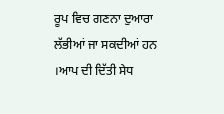ਰੂਪ ਵਿਚ ਗਣਨਾ ਦੁਆਰਾ ਲੱਭੀਆਂ ਜਾ ਸਕਦੀਆਂ ਹਨ ।ਆਪ ਦੀ ਦਿੱਤੀ ਸੇਧ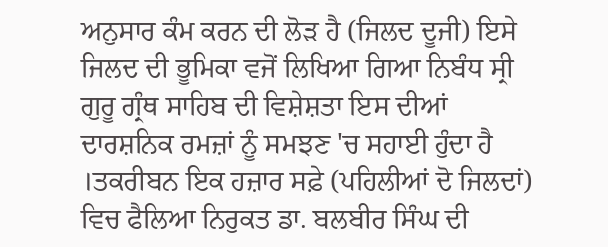ਅਨੁਸਾਰ ਕੰਮ ਕਰਨ ਦੀ ਲੋੜ ਹੈ (ਜਿਲਦ ਦੂਜੀ) ਇਸੇ ਜਿਲਦ ਦੀ ਭੂਮਿਕਾ ਵਜੋਂ ਲਿਖਿਆ ਗਿਆ ਨਿਬੰਧ ਸ੍ਰੀ ਗੁਰੂ ਗ੍ਰੰਥ ਸਾਹਿਬ ਦੀ ਵਿਸ਼ੇਸ਼ਤਾ ਇਸ ਦੀਆਂ ਦਾਰਸ਼ਨਿਕ ਰਮਜ਼ਾਂ ਨੂੰ ਸਮਝਣ 'ਚ ਸਹਾਈ ਹੁੰਦਾ ਹੈ ।ਤਕਰੀਬਨ ਇਕ ਹਜ਼ਾਰ ਸਫ਼ੇ (ਪਹਿਲੀਆਂ ਦੋ ਜਿਲਦਾਂ) ਵਿਚ ਫੈਲਿਆ ਨਿਰੁਕਤ ਡਾ. ਬਲਬੀਰ ਸਿੰਘ ਦੀ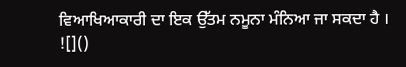ਵਿਆਖਿਆਕਾਰੀ ਦਾ ਇਕ ਉੱਤਮ ਨਮੂਨਾ ਮੰਨਿਆ ਜਾ ਸਕਦਾ ਹੈ ।
![]()